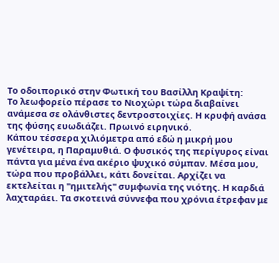Το οδοιπορικό στην Φωτική του Βασίλλη Κραψίτη:
Το λεωφορείο πέρασε το Νιοχώρι τώρα διαβαίνει ανάμεσα σε ολάνθιστες δεντροστοιχίες. Η κρυφή ανάσα της φύσης ευωδιάζει. Πρωινό ειρηνικό.
Κάπου τέσσερα χιλιόμετρα από εδώ η μικρή μου γενέτειρα, η Παραμυθιά. Ο φυσικός της περίγυρος είναι πάντα για μένα ένα ακέριο ψυχικό σύμπαν. Μέσα μου, τώρα που προβάλλει, κάτι δονείται. Αρχίζει να εκτελείται η "ημιτελής" συμφωνία της νιότης. Η καρδιά λαχταράει. Τα σκοτεινά σύννεφα που χρόνια έτρεφαν με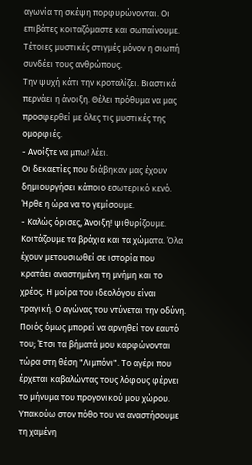αγωνία τη σκέψη πορφυρώνονται. Οι επιβάτες κοιταζόμαστε και σωπαίνουμε. Τέτοιες μυστικές στιγμές μόνον η σιωπή συνδέει τους ανθρώπους.
Την ψυχή κάτι την κροταλίζει. Βιαστικά περνάει η άνοιξη. Θέλει πρόθυμα να μας προσφερθεί με όλες τις μυστικές της ομορφιές.
- Ανοίξτε να μπω! λέει.
Οι δεκαετίες που διάβηκαν μας έχουν δημιουργήσει κάποιο εσωτερικό κενό. Ήρθε η ώρα να το γεμίσουμε.
- Καλώς όρισες, Άνοιξη! ψιθυρίζουμε.
Κοιτάζουμε τα βράχια και τα χώματα. Όλα έχουν μετουσιωθεί σε ιστορία που κρατάει αναστημένη τη μνήμη και το χρέος. Η μοίρα του ιδεολόγου είναι τραγική. Ο αγώνας του ντύνεται την οδύνη. Ποιός όμως μπορεί να αρνηθεί τον εαυτό του; Έτσι τα βήματά μου καρφώνονται τώρα στη θέση "Λιμπόνι". Το αγέρι που έρχεται καβαλώντας τους λόφους φέρνει το μήνυμα του προγονικού μου χώρου. Υπακούω στον πόθο του να αναστήσουμε τη χαμένη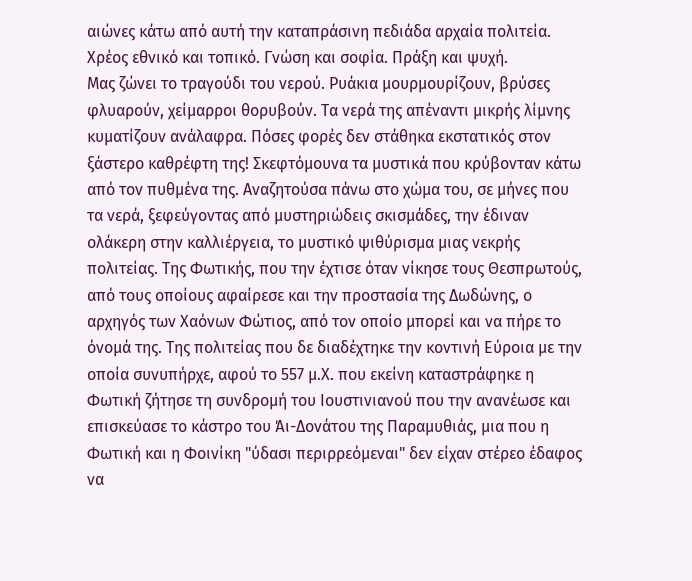αιώνες κάτω από αυτή την καταπράσινη πεδιάδα αρχαία πολιτεία. Χρέος εθνικό και τοπικό. Γνώση και σοφία. Πράξη και ψυχή.
Μας ζώνει το τραγούδι του νερού. Ρυάκια μουρμουρίζουν, βρύσες φλυαρούν, χείμαρροι θορυβούν. Τα νερά της απέναντι μικρής λίμνης κυματίζουν ανάλαφρα. Πόσες φορές δεν στάθηκα εκστατικός στον ξάστερο καθρέφτη της! Σκεφτόμουνα τα μυστικά που κρύβονταν κάτω από τον πυθμένα της. Αναζητούσα πάνω στο χώμα του, σε μήνες που τα νερά, ξεφεύγοντας από μυστηριώδεις σκισμάδες, την έδιναν ολάκερη στην καλλιέργεια, το μυστικό ψιθύρισμα μιας νεκρής πολιτείας. Της Φωτικής, που την έχτισε όταν νίκησε τους Θεσπρωτούς, από τους οποίους αφαίρεσε και την προστασία της Δωδώνης, ο αρχηγός των Χαόνων Φώτιος, από τον οποίο μπορεί και να πήρε το όνομά της. Της πολιτείας που δε διαδέχτηκε την κοντινή Εύροια με την οποία συνυπήρχε, αφού το 557 μ.Χ. που εκείνη καταστράφηκε η Φωτική ζήτησε τη συνδρομή του Ιουστινιανού που την ανανέωσε και επισκεύασε το κάστρο του Άι-Δονάτου της Παραμυθιάς, μια που η Φωτική και η Φοινίκη "ύδασι περιρρεόμεναι" δεν είχαν στέρεο έδαφος να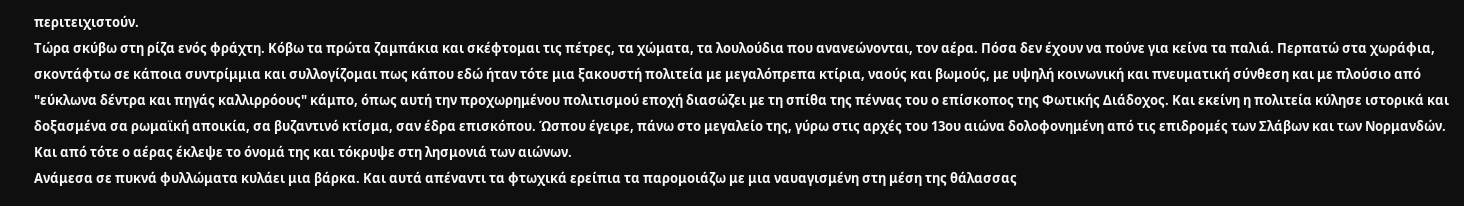περιτειχιστούν.
Τώρα σκύβω στη ρίζα ενός φράχτη. Κόβω τα πρώτα ζαμπάκια και σκέφτομαι τις πέτρες, τα χώματα, τα λουλούδια που ανανεώνονται, τον αέρα. Πόσα δεν έχουν να πούνε για κείνα τα παλιά. Περπατώ στα χωράφια, σκοντάφτω σε κάποια συντρίμμια και συλλογίζομαι πως κάπου εδώ ήταν τότε μια ξακουστή πολιτεία με μεγαλόπρεπα κτίρια, ναούς και βωμούς, με υψηλή κοινωνική και πνευματική σύνθεση και με πλούσιο από "εύκλωνα δέντρα και πηγάς καλλιρρόους" κάμπο, όπως αυτή την προχωρημένου πολιτισμού εποχή διασώζει με τη σπίθα της πέννας του ο επίσκοπος της Φωτικής Διάδοχος. Και εκείνη η πολιτεία κύλησε ιστορικά και δοξασμένα σα ρωμαϊκή αποικία, σα βυζαντινό κτίσμα, σαν έδρα επισκόπου. Ώσπου έγειρε, πάνω στο μεγαλείο της, γύρω στις αρχές του 13ου αιώνα δολοφονημένη από τις επιδρομές των Σλάβων και των Νορμανδών. Και από τότε ο αέρας έκλεψε το όνομά της και τόκρυψε στη λησμονιά των αιώνων.
Ανάμεσα σε πυκνά φυλλώματα κυλάει μια βάρκα. Και αυτά απέναντι τα φτωχικά ερείπια τα παρομοιάζω με μια ναυαγισμένη στη μέση της θάλασσας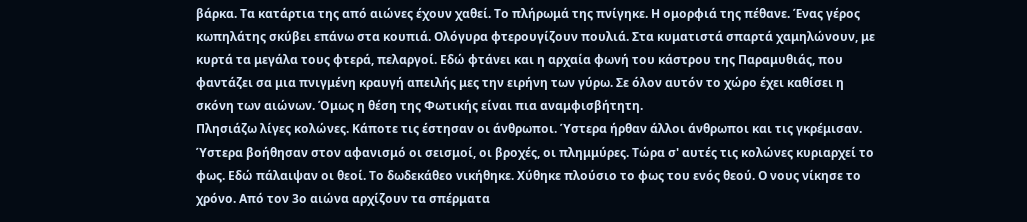βάρκα. Τα κατάρτια της από αιώνες έχουν χαθεί. Το πλήρωμά της πνίγηκε. Η ομορφιά της πέθανε. Ένας γέρος κωπηλάτης σκύβει επάνω στα κουπιά. Ολόγυρα φτερουγίζουν πουλιά. Στα κυματιστά σπαρτά χαμηλώνουν, με κυρτά τα μεγάλα τους φτερά, πελαργοί. Εδώ φτάνει και η αρχαία φωνή του κάστρου της Παραμυθιάς, που φαντάζει σα μια πνιγμένη κραυγή απειλής μες την ειρήνη των γύρω. Σε όλον αυτόν το χώρο έχει καθίσει η σκόνη των αιώνων. Όμως η θέση της Φωτικής είναι πια αναμφισβήτητη.
Πλησιάζω λίγες κολώνες. Κάποτε τις έστησαν οι άνθρωποι. Ύστερα ήρθαν άλλοι άνθρωποι και τις γκρέμισαν. Ύστερα βοήθησαν στον αφανισμό οι σεισμοί, οι βροχές, οι πλημμύρες. Τώρα σ' αυτές τις κολώνες κυριαρχεί το φως. Εδώ πάλαιψαν οι θεοί. Το δωδεκάθεο νικήθηκε. Χύθηκε πλούσιο το φως του ενός θεού. Ο νους νίκησε το χρόνο. Από τον 3ο αιώνα αρχίζουν τα σπέρματα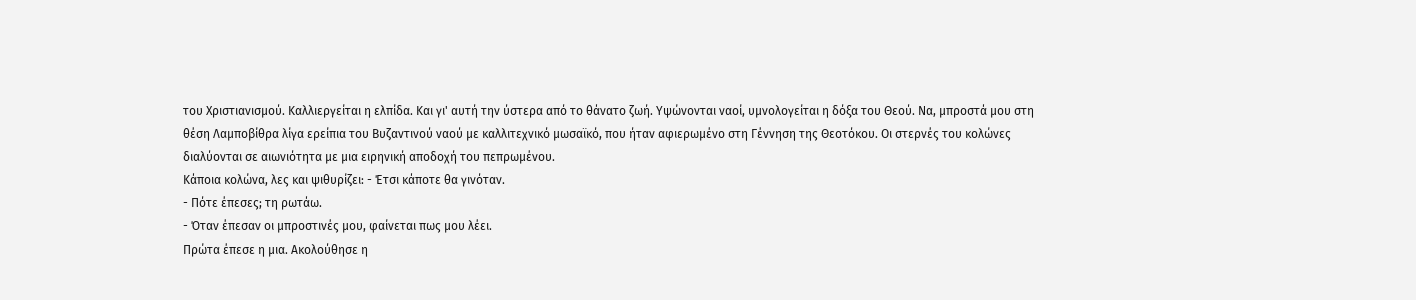του Χριστιανισμού. Καλλιεργείται η ελπίδα. Και γι' αυτή την ύστερα από το θάνατο ζωή. Υψώνονται ναοί, υμνολογείται η δόξα του Θεού. Να, μπροστά μου στη θέση Λαμποβίθρα λίγα ερείπια του Βυζαντινού ναού με καλλιτεχνικό μωσαϊκό, που ήταν αφιερωμένο στη Γέννηση της Θεοτόκου. Οι στερνές του κολώνες διαλύονται σε αιωνιότητα με μια ειρηνική αποδοχή του πεπρωμένου.
Κάποια κολώνα, λες και ψιθυρίζει: - Έτσι κάποτε θα γινόταν.
- Πότε έπεσες; τη ρωτάω.
- Όταν έπεσαν οι μπροστινές μου, φαίνεται πως μου λέει.
Πρώτα έπεσε η μια. Ακολούθησε η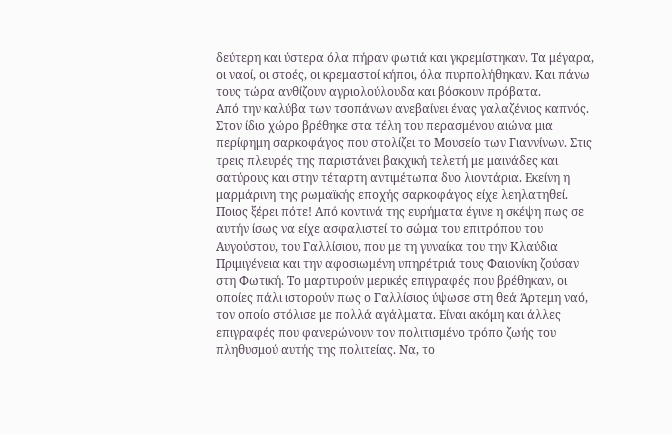δεύτερη και ύστερα όλα πήραν φωτιά και γκρεμίστηκαν. Τα μέγαρα, οι ναοί, οι στοές, οι κρεμαστοί κήποι, όλα πυρπολήθηκαν. Και πάνω τους τώρα ανθίζουν αγριολούλουδα και βόσκουν πρόβατα.
Από την καλύβα των τσοπάνων ανεβαίνει ένας γαλαζένιος καπνός. Στον ίδιο χώρο βρέθηκε στα τέλη του περασμένου αιώνα μια περίφημη σαρκοφάγος που στολίζει το Μουσείο των Γιαννίνων. Στις τρεις πλευρές της παριστάνει βακχική τελετή με μαινάδες και σατύρους και στην τέταρτη αντιμέτωπα δυο λιοντάρια. Εκείνη η μαρμάρινη της ρωμαϊκής εποχής σαρκοφάγος είχε λεηλατηθεί. Ποιος ξέρει πότε! Από κοντινά της ευρήματα έγινε η σκέψη πως σε αυτήν ίσως να είχε ασφαλιστεί το σώμα του επιτρόπου του Αυγούστου, του Γαλλίσιου, που με τη γυναίκα του την Κλαύδια Πριμιγένεια και την αφοσιωμένη υπηρέτριά τους Φαιονίκη ζούσαν στη Φωτική. Το μαρτυρούν μερικές επιγραφές που βρέθηκαν, οι οποίες πάλι ιστορούν πως ο Γαλλίσιος ύψωσε στη θεά Άρτεμη ναό, τον οποίο στόλισε με πολλά αγάλματα. Είναι ακόμη και άλλες επιγραφές που φανερώνουν τον πολιτισμένο τρόπο ζωής του πληθυσμού αυτής της πολιτείας. Να, το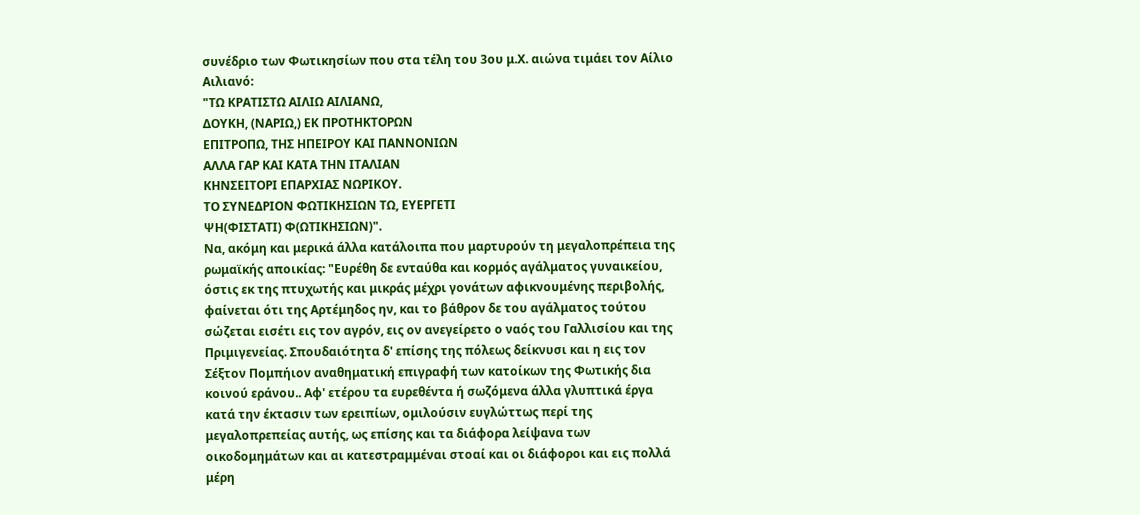συνέδριο των Φωτικησίων που στα τέλη του 3ου μ.Χ. αιώνα τιμάει τον Αίλιο Αιλιανό:
"ΤΩ ΚΡΑΤΙΣΤΩ ΑΙΛΙΩ ΑΙΛΙΑΝΩ,
ΔΟYΚΗ, (ΝΑΡΙΩ,) ΕΚ ΠΡΟΤΗΚΤΟΡΩΝ
ΕΠΙΤΡΟΠΩ, ΤΗΣ ΗΠΕΙΡΟΥ ΚΑΙ ΠΑΝΝΟΝΙΩΝ
ΑΛΛΑ ΓΑΡ ΚΑΙ ΚΑΤΑ ΤΗΝ ΙΤΑΛΙΑΝ
ΚΗΝΣΕΙΤΟΡΙ ΕΠΑΡΧΙΑΣ ΝΩΡΙΚΟΥ.
ΤΟ ΣΥΝΕΔΡΙΟΝ ΦΩΤΙΚΗΣΙΩΝ ΤΩ, ΕΥΕΡΓΕΤΙ
ΨΗ(ΦΙΣΤΑΤΙ) Φ(ΩΤΙΚΗΣΙΩΝ)".
Να, ακόμη και μερικά άλλα κατάλοιπα που μαρτυρούν τη μεγαλοπρέπεια της ρωμαϊκής αποικίας: "Ευρέθη δε ενταύθα και κορμός αγάλματος γυναικείου, όστις εκ της πτυχωτής και μικράς μέχρι γονάτων αφικνουμένης περιβολής, φαίνεται ότι της Αρτέμηδος ην, και το βάθρον δε του αγάλματος τούτου σώζεται εισέτι εις τον αγρόν, εις ον ανεγείρετο ο ναός του Γαλλισίου και της Πριμιγενείας. Σπουδαιότητα δ' επίσης της πόλεως δείκνυσι και η εις τον Σέξτον Πομπήιον αναθηματική επιγραφή των κατοίκων της Φωτικής δια κοινού εράνου.. Αφ' ετέρου τα ευρεθέντα ή σωζόμενα άλλα γλυπτικά έργα κατά την έκτασιν των ερειπίων, ομιλούσιν ευγλώττως περί της μεγαλοπρεπείας αυτής, ως επίσης και τα διάφορα λείψανα των οικοδομημάτων και αι κατεστραμμέναι στοαί και οι διάφοροι και εις πολλά μέρη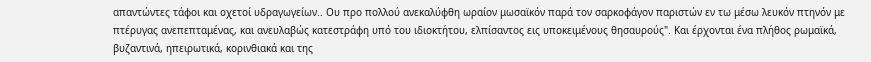απαντώντες τάφοι και οχετοί υδραγωγείων.. Ου προ πολλού ανεκαλύφθη ωραίον μωσαϊκόν παρά τον σαρκοφάγον παριστών εν τω μέσω λευκόν πτηνόν με πτέρυγας ανεπεπταμένας, και ανευλαβώς κατεστράφη υπό του ιδιοκτήτου, ελπίσαντος εις υποκειμένους θησαυρούς". Και έρχονται ένα πλήθος ρωμαϊκά, βυζαντινά, ηπειρωτικά, κορινθιακά και της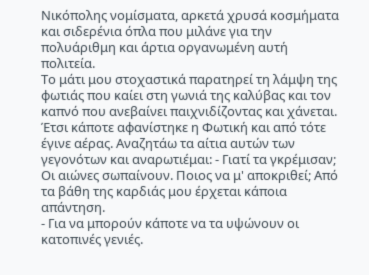Νικόπολης νομίσματα, αρκετά χρυσά κοσμήματα και σιδερένια όπλα που μιλάνε για την πολυάριθμη και άρτια οργανωμένη αυτή πολιτεία.
Το μάτι μου στοχαστικά παρατηρεί τη λάμψη της φωτιάς που καίει στη γωνιά της καλύβας και τον καπνό που ανεβαίνει παιχνιδίζοντας και χάνεται. Έτσι κάποτε αφανίστηκε η Φωτική και από τότε έγινε αέρας. Αναζητάω τα αίτια αυτών των γεγονότων και αναρωτιέμαι: - Γιατί τα γκρέμισαν; Οι αιώνες σωπαίνουν. Ποιος να μ' αποκριθεί; Από τα βάθη της καρδιάς μου έρχεται κάποια απάντηση.
- Για να μπορούν κάποτε να τα υψώνουν οι κατοπινές γενιές.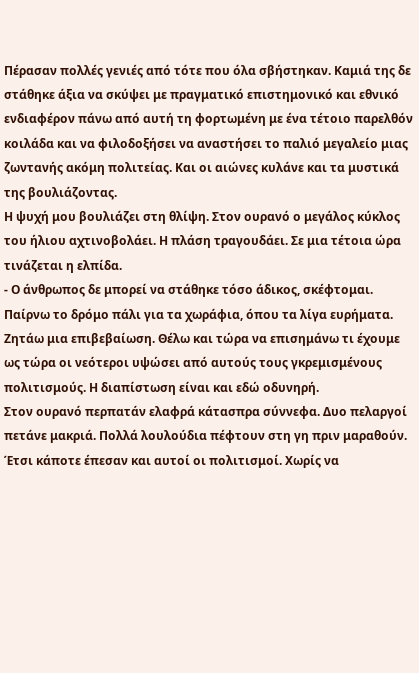Πέρασαν πολλές γενιές από τότε που όλα σβήστηκαν. Καμιά της δε στάθηκε άξια να σκύψει με πραγματικό επιστημονικό και εθνικό ενδιαφέρον πάνω από αυτή τη φορτωμένη με ένα τέτοιο παρελθόν κοιλάδα και να φιλοδοξήσει να αναστήσει το παλιό μεγαλείο μιας ζωντανής ακόμη πολιτείας. Και οι αιώνες κυλάνε και τα μυστικά της βουλιάζοντας.
Η ψυχή μου βουλιάζει στη θλίψη. Στον ουρανό ο μεγάλος κύκλος του ήλιου αχτινοβολάει. Η πλάση τραγουδάει. Σε μια τέτοια ώρα τινάζεται η ελπίδα.
- Ο άνθρωπος δε μπορεί να στάθηκε τόσο άδικος, σκέφτομαι.
Παίρνω το δρόμο πάλι για τα χωράφια, όπου τα λίγα ευρήματα. Ζητάω μια επιβεβαίωση. Θέλω και τώρα να επισημάνω τι έχουμε ως τώρα οι νεότεροι υψώσει από αυτούς τους γκρεμισμένους πολιτισμούς. Η διαπίστωση είναι και εδώ οδυνηρή.
Στον ουρανό περπατάν ελαφρά κάτασπρα σύννεφα. Δυο πελαργοί πετάνε μακριά. Πολλά λουλούδια πέφτουν στη γη πριν μαραθούν. Έτσι κάποτε έπεσαν και αυτοί οι πολιτισμοί. Χωρίς να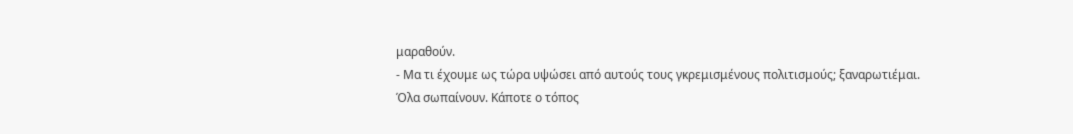μαραθούν.
- Μα τι έχουμε ως τώρα υψώσει από αυτούς τους γκρεμισμένους πολιτισμούς; ξαναρωτιέμαι.
Όλα σωπαίνουν. Κάποτε ο τόπος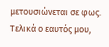μετουσιώνεται σε φως. Τελικά ο εαυτός μου,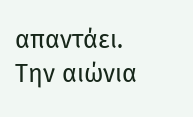απαντάει.
Την αιώνια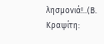λησμονιά!..(Β. Κραψίτη: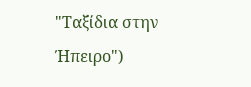"Ταξίδια στην Ήπειρο")